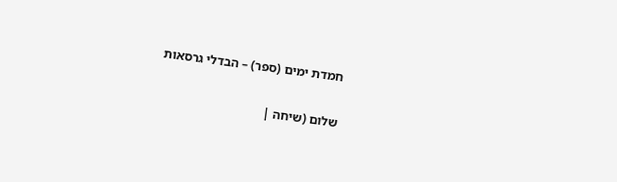חמדת ימים (ספר) – הבדלי גרסאות

שלום (שיחה |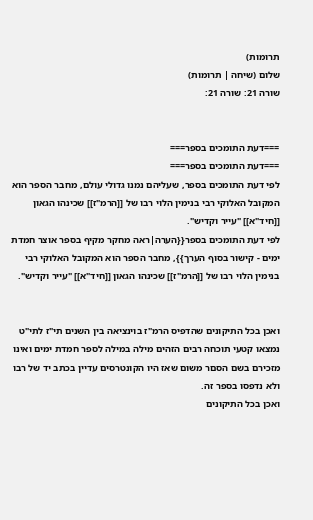תרומות)
שלום (שיחה | תרומות)
שורה 21: שורה 21:


===דעת התומכים בספר===
===דעת התומכים בספר===
לפי דעת התומכים בספר, שעליהם נמנו גדולי עולם, מחבר הספר הוא המקובל האלוקי רבי בנימין הלוי רבו של [[הרמ"ז]] שכינהו הגאון [[חיד"א]] "עייר וקדיש".
לפי דעת התומכים בספר{{הערה|ראה מחקר מקיף בספר אוצר חמדת ימים - קישור בסוף הערך}}, מחבר הספר הוא המקובל האלוקי רבי בנימין הלוי רבו של [[הרמ"ז]] שכינהו הגאון [[חיד"א]] "עייר וקדיש".


ואכן בכל התיקונים שהדפיס הרמ"ז בוינציאה בין השנים תי"ז לתי"ט נמצאו קטעי תוכחה רבים הזהים מילה במילה לספר חמדת ימים ואינו מזכירם בשם הסםר משום שאז היו הקונטרסים עדיין בכתב יד של רבו ולא נדפסו בספר זה.
ואכן בכל התיקונים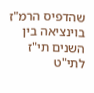שהדפיס הרמ"ז בוינציאה בין השנים תי"ז לתי"ט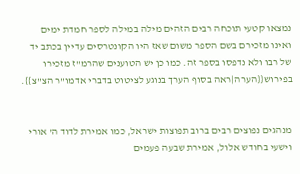נמצאו קטעי תוכחה רבים הזהים מילה במילה לספר חמדת ימים ואינו מזכירם בשם הספר משום שאז היו הקונטרסים עדיין בכתב יד של רבו ולא נדפסו בספר זה. כמו כן יש הטוענים שהרמ"ז מזכירו בפירוש{{הערה|ראה בסוף הערך בנוגע לציטוט בדברי אדמו"ר הצ"צ}}.


מנהגים נפוצים רבים ברוב תפוצות ישראל, כמו אמירת לדוד ה' אורי וישעי בחודש אלול, אמירת שבעה פעמים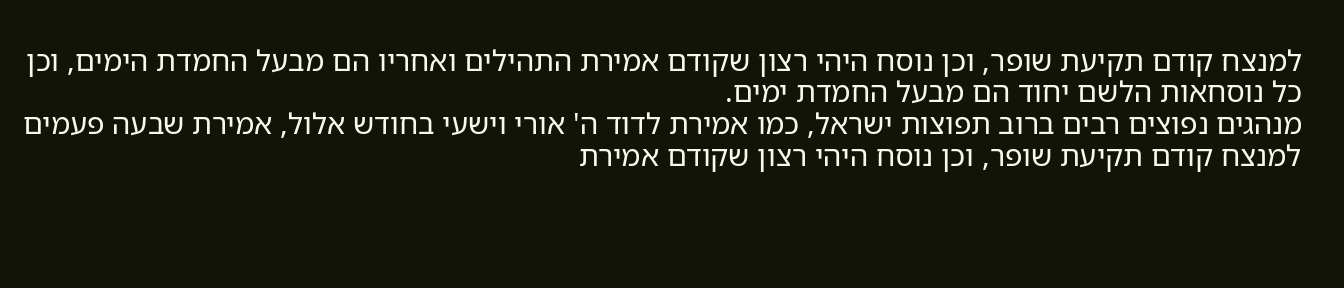למנצח קודם תקיעת שופר, וכן נוסח היהי רצון שקודם אמירת התהילים ואחריו הם מבעל החמדת הימים, וכן כל נוסחאות הלשם יחוד הם מבעל החמדת ימים.
מנהגים נפוצים רבים ברוב תפוצות ישראל, כמו אמירת לדוד ה' אורי וישעי בחודש אלול, אמירת שבעה פעמים למנצח קודם תקיעת שופר, וכן נוסח היהי רצון שקודם אמירת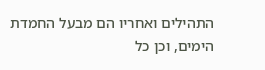התהילים ואחריו הם מבעל החמדת הימים, וכן כל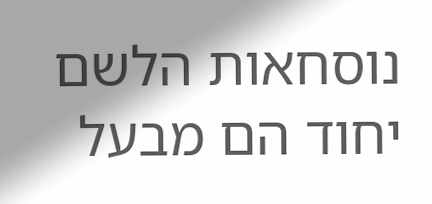נוסחאות הלשם יחוד הם מבעל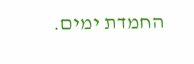החמדת ימים.